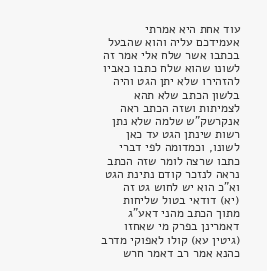עוד אחת היא אמרתי אעמידכם עליה והוא שהבעל בכתבו אשר שלח אלי אמר זה לשונו שהוא שלח כתבו כאביו להזהירו שלא יתן הגט והיה בלשון הכתב שלא תהא לצמיתות ושזה הכתב ראה אנקרשק"ש שלמה שלא נתן רשות שינתן הגט עד כאן לשונו, וכמדומה לפי דברי כתבו שרצה לומר שזה הכתב נראה לנזכר קודם נתינת הגט וא"כ הוא יש לחוש גט זה (יא) דודאי בטול שליחות מתוך הכתב מהני דאע"ג דאמרינן בפרק מי שאחזו (גיטין עא) קולו לאפוקי מדרב כהנא אמר רב דאמר חרש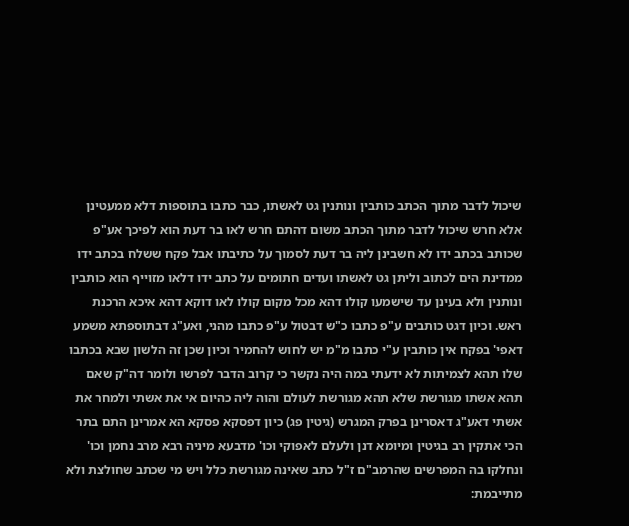שיכול לדבר מתוך הכתב כותבין ונותנין גט לאשתו, כבר כתבו בתוספות דלא ממעטינן אלא חרש שיכול לדבר מתוך הכתב משום דהתם חרש לאו בר דעת הוא לפיכך אע"פ שכותב בכתב ידו לא חשבינן ליה בר דעת לסמוך על כתיבתו אבל פקח ששלח בכתב ידו ממדינת הים לכתוב וליתן גט לאשתו ועדים חתומים על כתב ידו דלאו מזוייף הוא כותבין ונותנין ולא בעינן עד שישמעו קולו דהא מכל מקום קולו לאו דוקא דהא איכא הרכנת ראש. וכיון דגט כותבים ע"פ כתבו כ"ש דבטול ע"פ כתבו מהני, ואע"ג דבתוספתא משמע דאפי' בפקח אין כותבין ע"י כתבו מ"מ יש לחוש להחמיר וכיון שכן זה הלשון שבא בכתבו שלו תהא לצמיתות לא ידעתי במה היה נקשר כי קרוב הדבר לפרשו ולומר דה"ק שאם תהא אשתו מגורשת שלא תהא מגורשת לעולם והוה ליה כהיום אי את אשתי ולמחר את אשתי דאע"ג דאסרינן בפרק המגרש (גיטין פג) כיון דפסקא פסקא הא אמרינן התם בתר הכי אתקין רב בגיטין ומיומא דנן ולעלם לאפוקי וכו' מדבעא מיניה רבא מרב נחמן וכו' ונחלקו בה המפרשים שהרמב"ם ז"ל כתב שאינה מגורשת כלל ויש מי שכתב שחולצת ולא מתייבמת: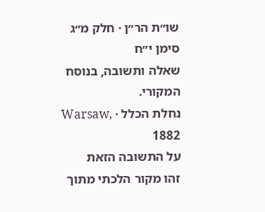שו״ת הר״ן · חלק מ״ג סימן י״ח
שאלה ותשובה, בנוסח המקורי.
נחלת הכלל · Warsaw, 1882
על התשובה הזאת
זהו מקור הלכתי מתוך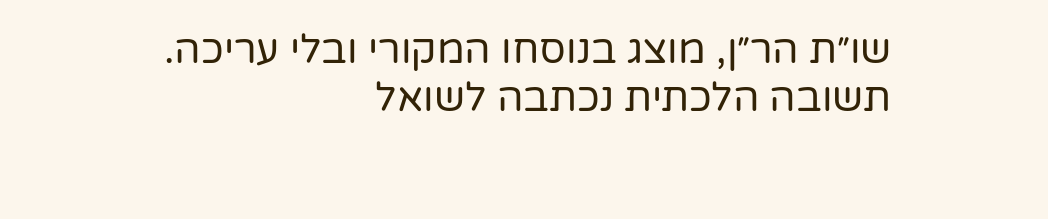שו״ת הר״ן, מוצג בנוסחו המקורי ובלי עריכה. תשובה הלכתית נכתבה לשואל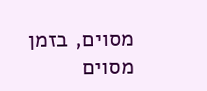מסוים, בזמן מסוים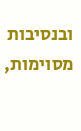ובנסיבות מסוימות,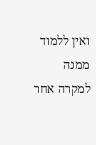ואין ללמוד ממנה למקרה אחר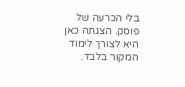בלי הכרעה של פוסק. הצגתה כאן היא לצורך לימוד המקור בלבד.